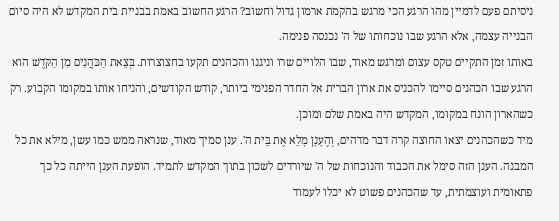ניסיתם פעם לדמיין מהו הרגע הכי מרגש בהקמת ארמון גדול וחשוב? הרגע החשוב באמת בבניית בית המקדש לא היה סיום הבנייה עצמה, אלא הרגע שבו נוכחותו של ה' נכנסה פנימה.
באותו זמן התקיים טקס עצום ומרגש מאוד, שבו הלויים שרו וניגנו והכהנים תקעו בחצוצרות. בְּצֵאת הַכֹּהֲנִים מִן הַקֹּדֶשׁ הוא הרגע שבו הכהנים סיימו להכניס את ארון הברית אל החדר הפנימי ביותר, קודש הקודשים, והניחו אותו במקומו הקבוע. רק כשהארון הונח במקומו, המקדש היה באמת שלם ומוכן.
מיד כשהכהנים יצאו החוצה קרה דבר מדהים, וְהֶעָנָן מָלֵא אֶת בֵּית ה'. ענן סמיך מאוד, שנראה ממש כמו עשן, מילא את כל המבנה. הענן הזה סימל את הכבוד והנוכחות של ה' שיורדים לשכון בתוך המקדש לתמיד. הופעת הענן הייתה כל כך פתאומית ועוצמתית, עד שהכהנים פשוט לא יכלו לעמוד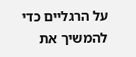על הרגליים כדי להמשיך את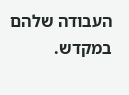העבודה שלהם במקדש.